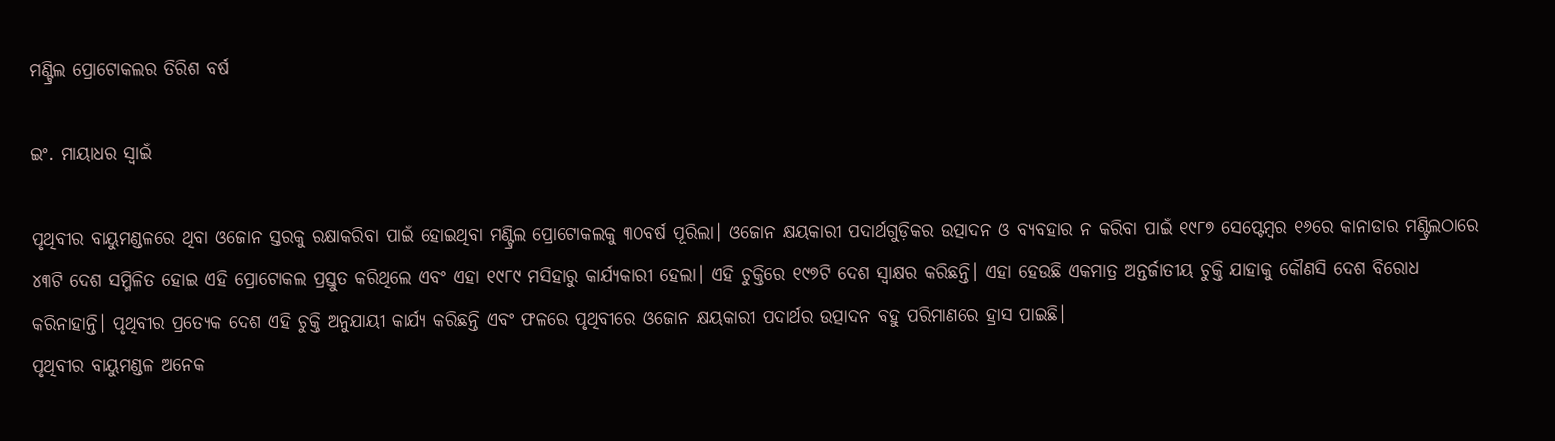ମଣ୍ଟ୍ରିଲ ପ୍ରୋଟୋକଲର ତିରିଶ ବର୍ଷ

ଇଂ. ମାୟାଧର ସ୍ବାଇଁ

ପୃଥିବୀର ବାୟୁମଣ୍ଡଳରେ ଥିବା ଓଜୋନ ସ୍ତରକୁ ରକ୍ଷାକରିବା ପାଇଁ ହୋଇଥିବା ମଣ୍ଟ୍ରିଲ ପ୍ରୋଟୋକଲକୁ ୩୦ବର୍ଷ ପୂରିଲା। ଓଜୋନ କ୍ଷୟକାରୀ ପଦାର୍ଥଗୁଡ଼ିକର ଉତ୍ପାଦନ ଓ ବ୍ୟବହାର ନ କରିବା ପାଇଁ ୧୯୮୭ ସେପ୍ଟେମ୍ବର ୧୬ରେ କାନାଡାର ମଣ୍ଟ୍ରିଲଠାରେ ୪୩ଟି ଦେଶ ସମ୍ମିଳିତ ହୋଇ ଏହି ପ୍ରୋଟୋକଲ ପ୍ରସ୍ତୁତ କରିଥିଲେ ଏବଂ ଏହା ୧୯୮୯ ମସିହାରୁ କାର୍ଯ୍ୟକାରୀ ହେଲା। ଏହି ଚୁକ୍ତିରେ ୧୯୭ଟି ଦେଶ ସ୍ବାକ୍ଷର କରିଛନ୍ତି। ଏହା ହେଉଛି ଏକମାତ୍ର ଅନ୍ତର୍ଜାତୀୟ ଚୁକ୍ତି ଯାହାକୁ କୌଣସି ଦେଶ ବିରୋଧ କରିନାହାନ୍ତି। ପୃଥିବୀର ପ୍ରତ୍ୟେକ ଦେଶ ଏହି ଚୁକ୍ତି ଅନୁଯାୟୀ କାର୍ଯ୍ୟ କରିଛନ୍ତି ଏବଂ ଫଳରେ ପୃଥିବୀରେ ଓଜୋନ କ୍ଷୟକାରୀ ପଦାର୍ଥର ଉତ୍ପାଦନ ବହୁ ପରିମାଣରେ ହ୍ରାସ ପାଇଛି।
ପୃଥିବୀର ବାୟୁମଣ୍ଡଳ ଅନେକ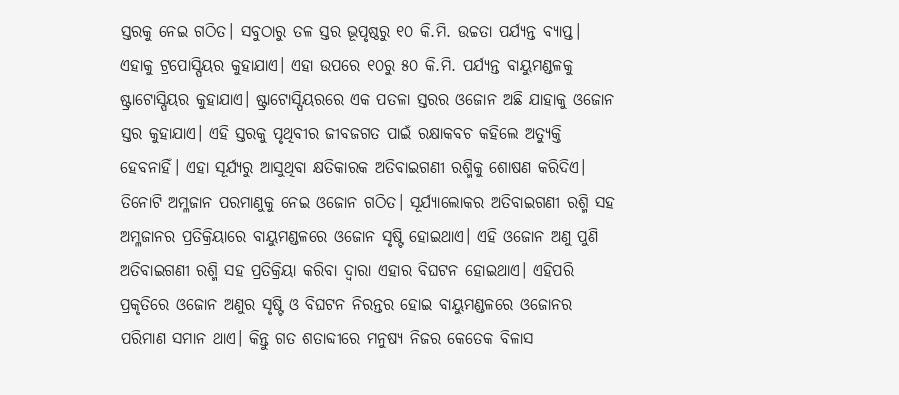ସ୍ତରକୁ ନେଇ ଗଠିତ। ସବୁଠାରୁ ତଳ ସ୍ତର ଭୂପୃଷ୍ଠରୁ ୧୦ କି.ମି. ଉଚ୍ଚତା ପର୍ଯ୍ୟନ୍ତ ବ୍ୟାପ୍ତ। ଏହାକୁ ଟ୍ରପୋସ୍ପିୟର କୁହାଯାଏ। ଏହା ଉପରେ ୧୦ରୁ ୫୦ କି.ମି. ପର୍ଯ୍ୟନ୍ତ ବାୟୁମଣ୍ଡଳକୁ ଷ୍ଟ୍ରାଟୋସ୍ପିୟର କୁହାଯାଏ। ଷ୍ଟ୍ରାଟୋସ୍ପିୟରରେ ଏକ ପତଳା ସ୍ତରର ଓଜୋନ ଅଛି ଯାହାକୁ ଓଜୋନ ସ୍ତର କୁହାଯାଏ। ଏହି ସ୍ତରକୁ ପୃଥିବୀର ଜୀବଜଗତ ପାଇଁ ରକ୍ଷାକବଚ କହିଲେ ଅତ୍ୟୁକ୍ତି ହେବନାହିଁ। ଏହା ସୂର୍ଯ୍ୟରୁ ଆସୁଥିବା କ୍ଷତିକାରକ ଅତିବାଇଗଣୀ ରଶ୍ମିକୁ ଶୋଷଣ କରିଦିଏ।
ତିନୋଟି ଅମ୍ଳଜାନ ପରମାଣୁକୁ ନେଇ ଓଜୋନ ଗଠିତ। ସୂର୍ଯ୍ୟାଲୋକର ଅତିବାଇଗଣୀ ରଶ୍ମି ସହ ଅମ୍ଳଜାନର ପ୍ରତିକ୍ରିୟାରେ ବାୟୁମଣ୍ଡଳରେ ଓଜୋନ ସୃଷ୍ଟି ହୋଇଥାଏ। ଏହି ଓଜୋନ ଅଣୁ ପୁଣି ଅତିବାଇଗଣୀ ରଶ୍ମି ସହ ପ୍ରତିକ୍ରିୟା କରିବା ଦ୍ୱାରା ଏହାର ବିଘଟନ ହୋଇଥାଏ। ଏହିପରି ପ୍ରକୃତିରେ ଓଜୋନ ଅଣୁର ସୃଷ୍ଟି ଓ ବିଘଟନ ନିରନ୍ତର ହୋଇ ବାୟୁମଣ୍ଡଳରେ ଓଜୋନର ପରିମାଣ ସମାନ ଥାଏ। କିନ୍ତୁ ଗତ ଶତାବ୍ଦୀରେ ମନୁଷ୍ୟ ନିଜର କେତେକ ବିଳାସ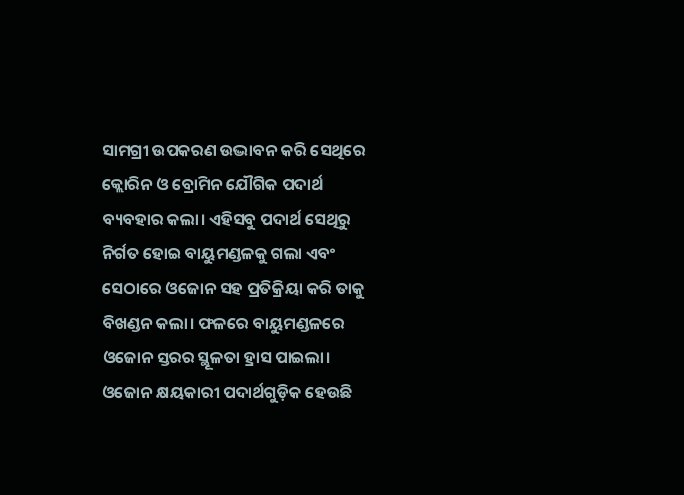ସାମଗ୍ରୀ ଉପକରଣ ଉଦ୍ଭାବନ କରି ସେଥିରେ କ୍ଲୋରିନ ଓ ବ୍ରୋମିନ ଯୌଗିକ ପଦାର୍ଥ ବ୍ୟବହାର କଲା। ଏହିସବୁ ପଦାର୍ଥ ସେଥିରୁ ନିର୍ଗତ ହୋଇ ବାୟୁମଣ୍ଡଳକୁ ଗଲା ଏବଂ ସେଠାରେ ଓଜୋନ ସହ ପ୍ରତିକ୍ରିୟା କରି ତାକୁ ବିଖଣ୍ଡନ କଲା। ଫଳରେ ବାୟୁମଣ୍ଡଳରେ ଓଜୋନ ସ୍ତରର ସ୍ଥୂଳତା ହ୍ରାସ ପାଇଲା। ଓଜୋନ କ୍ଷୟକାରୀ ପଦାର୍ଥଗୁଡ଼ିକ ହେଉଛି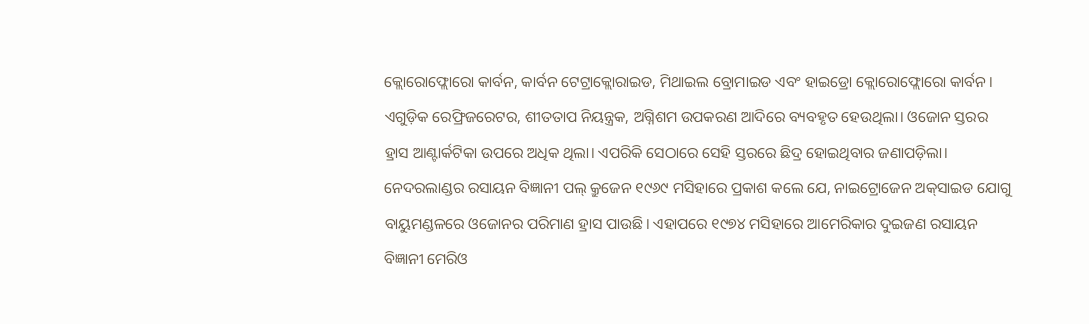କ୍ଲୋରୋଫ୍ଲୋରୋ କାର୍ବନ, କାର୍ବନ ଟେଟ୍ରାକ୍ଲୋରାଇଡ, ମିଥାଇଲ ବ୍ରୋମାଇଡ ଏବଂ ହାଇଡ୍ରୋ କ୍ଲୋରୋଫ୍ଲୋରୋ କାର୍ବନ। ଏଗୁଡ଼ିକ ରେଫ୍ରିଜରେଟର, ଶୀତତାପ ନିୟନ୍ତ୍ରକ, ଅଗ୍ନିଶମ ଉପକରଣ ଆଦିରେ ବ୍ୟବହୃତ ହେଉଥିଲା। ଓଜୋନ ସ୍ତରର ହ୍ରାସ ଆଣ୍ଟାର୍କଟିକା ଉପରେ ଅଧିକ ଥିଲା। ଏପରିକି ସେଠାରେ ସେହି ସ୍ତରରେ ଛିଦ୍ର ହୋଇଥିବାର ଜଣାପଡ଼ିଲା।
ନେଦରଲାଣ୍ଡର ରସାୟନ ବିଜ୍ଞାନୀ ପଲ୍‌ କ୍ରୁଜେନ ୧୯୬୯ ମସିହାରେ ପ୍ରକାଶ କଲେ ଯେ, ନାଇଟ୍ରୋଜେନ ଅକ୍‌ସାଇଡ ଯୋଗୁ ବାୟୁମଣ୍ଡଳରେ ଓଜୋନର ପରିମାଣ ହ୍ରାସ ପାଉଛି। ଏହାପରେ ୧୯୭୪ ମସିହାରେ ଆମେରିକାର ଦୁଇଜଣ ରସାୟନ ବିଜ୍ଞାନୀ ମେରିଓ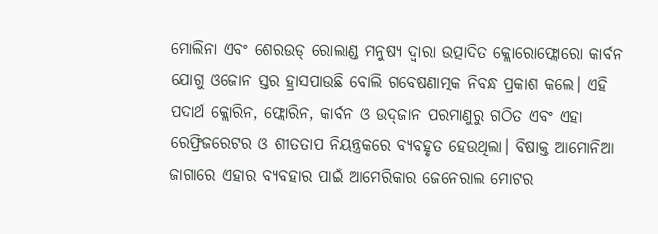ମୋଲିନା ଏବଂ ଶେରଉଡ୍‌ ରୋଲାଣ୍ଡ ମନୁଷ୍ୟ ଦ୍ୱାରା ଉତ୍ପାଦିତ କ୍ଲୋରୋଫ୍ଲୋରୋ କାର୍ବନ ଯୋଗୁ ଓଜୋନ ସ୍ତର ହ୍ରାସପାଉଛି ବୋଲି ଗବେଷଣାତ୍ମକ ନିବନ୍ଧ ପ୍ରକାଶ କଲେ। ଏହି ପଦାର୍ଥ କ୍ଲୋରିନ, ଫ୍ଲୋରିନ, କାର୍ବନ ଓ ଉଦ୍‌ଜାନ ପରମାଣୁରୁ ଗଠିତ ଏବଂ ଏହା ରେଫ୍ରିଜରେଟର ଓ ଶୀତତାପ ନିୟନ୍ତ୍ରକରେ ବ୍ୟବହୃତ ହେଉଥିଲା। ବିଷାକ୍ତ ଆମୋନିଆ ଜାଗାରେ ଏହାର ବ୍ୟବହାର ପାଇଁ ଆମେରିକାର ଜେନେରାଲ ମୋଟର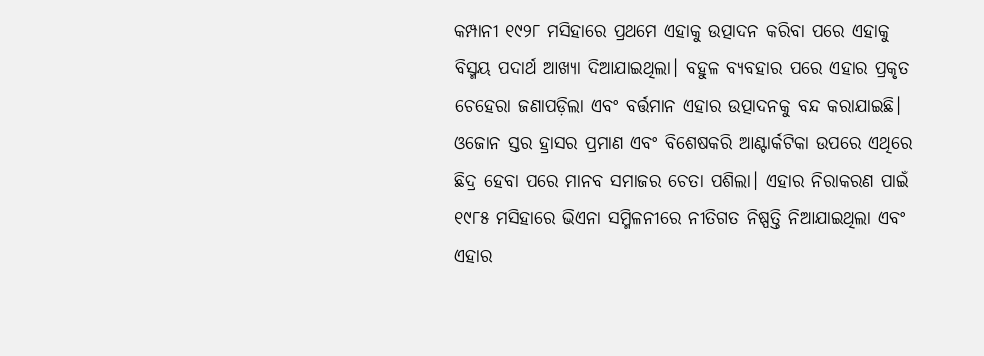କମ୍ପାନୀ ୧୯୨୮ ମସିହାରେ ପ୍ରଥମେ ଏହାକୁ ଉତ୍ପାଦନ କରିବା ପରେ ଏହାକୁ ବିସ୍ମୟ ପଦାର୍ଥ ଆଖ୍ୟା ଦିଆଯାଇଥିଲା। ବହୁଳ ବ୍ୟବହାର ପରେ ଏହାର ପ୍ରକୃତ ଚେହେରା ଜଣାପଡ଼ିଲା ଏବଂ ବର୍ତ୍ତମାନ ଏହାର ଉତ୍ପାଦନକୁ ବନ୍ଦ କରାଯାଇଛି।
ଓଜୋନ ସ୍ତର ହ୍ରାସର ପ୍ରମାଣ ଏବଂ ବିଶେଷକରି ଆଣ୍ଟାର୍କଟିକା ଉପରେ ଏଥିରେ ଛିଦ୍ର ହେବା ପରେ ମାନବ ସମାଜର ଚେତା ପଶିଲା। ଏହାର ନିରାକରଣ ପାଇଁ ୧୯୮୫ ମସିହାରେ ଭିଏନା ସମ୍ମିଳନୀରେ ନୀତିଗତ ନିଷ୍ପତ୍ତି ନିଆଯାଇଥିଲା ଏବଂ ଏହାର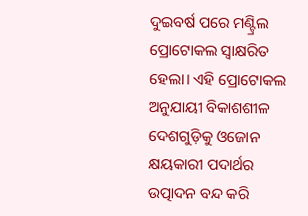ଦୁଇବର୍ଷ ପରେ ମଣ୍ଟ୍ରିଲ ପ୍ରୋଟୋକଲ ସ୍ବାକ୍ଷରିତ ହେଲା। ଏହି ପ୍ରୋଟୋକଲ ଅନୁଯାୟୀ ବିକାଶଶୀଳ ଦେଶଗୁଡ଼ିକୁ ଓଜୋନ କ୍ଷୟକାରୀ ପଦାର୍ଥର ଉତ୍ପାଦନ ବନ୍ଦ କରି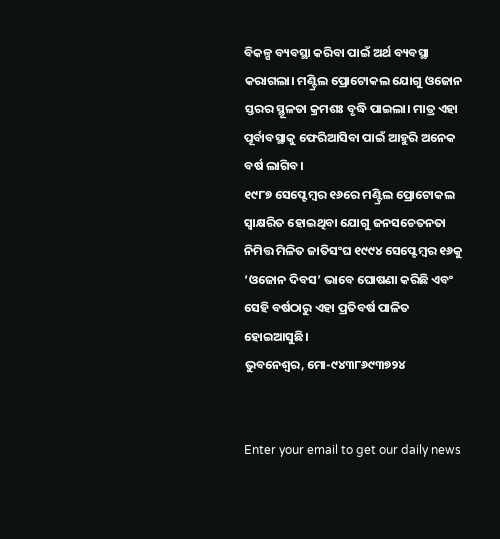ବିକଳ୍ପ ବ୍ୟବସ୍ଥା କରିବା ପାଇଁ ଅର୍ଥ ବ୍ୟବସ୍ଥା କରାଗଲା। ମଣ୍ଟ୍ରିଲ ପ୍ରୋଟୋକଲ ଯୋଗୁ ଓଜୋନ ସ୍ତରର ସ୍ଥୂଳତା କ୍ରମଶଃ ବୃଦ୍ଧି ପାଇଲା। ମାତ୍ର ଏହା ପୂର୍ବାବସ୍ଥାକୁ ଫେରିଆସିବା ପାଇଁ ଆହୁରି ଅନେକ ବର୍ଷ ଲାଗିବ।
୧୯୮୭ ସେପ୍ଟେମ୍ବର ୧୬ରେ ମଣ୍ଟ୍ରିଲ ପ୍ରୋଟୋକଲ ସ୍ବାକ୍ଷରିତ ହୋଇଥିବା ଯୋଗୁ ଜନସଚେତନତା ନିମିତ୍ତ ମିଳିତ ଜାତିସଂଘ ୧୯୯୪ ସେପ୍ଟେମ୍ବର ୧୬କୁ ‘ଓଜୋନ ଦିବସ’ ଭାବେ ଘୋଷଣା କରିଛି ଏବଂ ସେହି ବର୍ଷଠାରୁ ଏହା ପ୍ରତିବର୍ଷ ପାଳିତ ହୋଇଆସୁଛି।
ଭୁବନେଶ୍ୱର, ମୋ-୯୪୩୮୬୯୩୭୨୪


Enter your email to get our daily news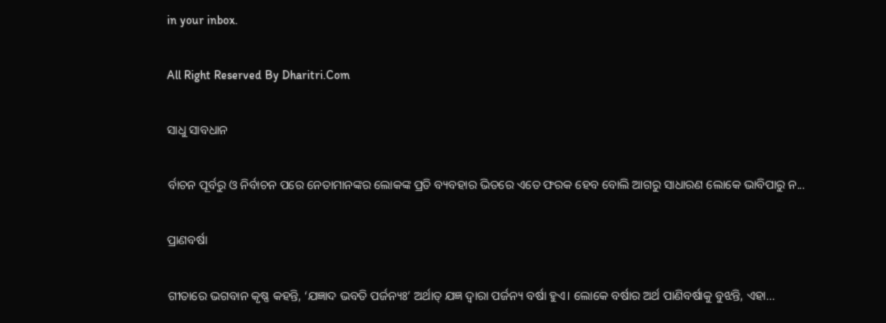in your inbox.

All Right Reserved By Dharitri.Com

ସାଧୁ ସାବଧାନ

ର୍ବାଚନ ପୂର୍ବରୁ ଓ ନିର୍ବାଚନ ପରେ ନେତାମାନଙ୍କର ଲୋକଙ୍କ ପ୍ରତି ବ୍ୟବହାର ଭିତରେ ଏତେ ଫରକ ହେବ ବୋଲି ଆଗରୁ ସାଧାରଣ ଲୋକେ ଭାବିପାରୁ ନ...

ପ୍ରାଣବର୍ଷା

ଗୀତାରେ ଭଗବାନ କୃଷ୍ଣ କହନ୍ତି, ‘ଯଜ୍ଞାଦ ଭବତି ପର୍ଜନ୍ୟଃ’ ଅର୍ଥାତ୍‌ ଯଜ୍ଞ ଦ୍ୱାରା ପର୍ଜନ୍ୟ ବର୍ଷା ହୁଏ। ଲୋକେ ବର୍ଷାର ଅର୍ଥ ପାଣିବର୍ଷାକୁ ବୁଝନ୍ତି, ଏହା...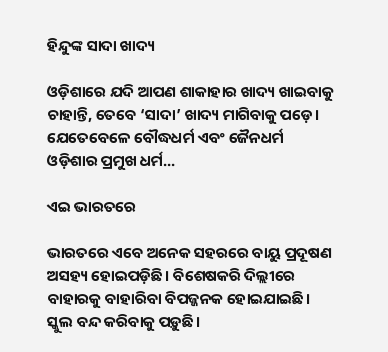ହିନ୍ଦୁଙ୍କ ସାଦା ଖାଦ୍ୟ

ଓଡ଼ିଶାରେ ଯଦି ଆପଣ ଶାକାହାର ଖାଦ୍ୟ ଖାଇବାକୁ ଚାହାନ୍ତି, ତେବେ ‘ସାଦା’ ଖାଦ୍ୟ ମାଗିବାକୁ ପଡ଼େ। ଯେତେବେଳେ ବୌଦ୍ଧଧର୍ମ ଏବଂ ଜୈନଧର୍ମ ଓଡ଼ିଶାର ପ୍ରମୁଖ ଧର୍ମ...

ଏଇ ଭାରତରେ

ଭାରତରେ ଏବେ ଅନେକ ସହରରେ ବାୟୁ ପ୍ରଦୂଷଣ ଅସହ୍ୟ ହୋଇପଡ଼ିଛି। ବିଶେଷକରି ଦିଲ୍ଲୀରେ ବାହାରକୁ ବାହାରିବା ବିପଜ୍ଜନକ ହୋଇଯାଇଛି। ସ୍କୁଲ ବନ୍ଦ କରିବାକୁ ପଡ଼ୁଛି।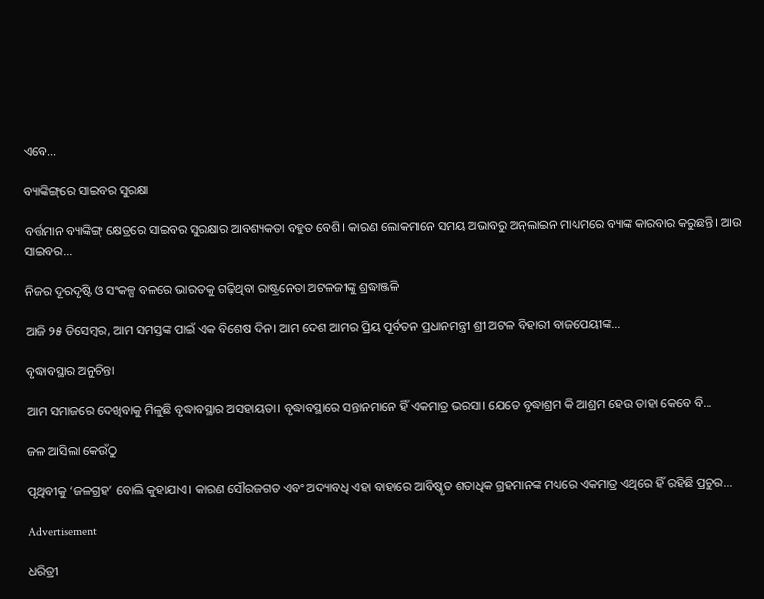ଏବେ...

ବ୍ୟାଙ୍କିଙ୍ଗ୍‌ରେ ସାଇବର ସୁରକ୍ଷା

ବର୍ତ୍ତମାନ ବ୍ୟାଙ୍କିଙ୍ଗ୍‌ କ୍ଷେତ୍ରରେ ସାଇବର ସୁରକ୍ଷାର ଆବଶ୍ୟକତା ବହୁତ ବେଶି। କାରଣ ଲୋକମାନେ ସମୟ ଅଭାବରୁ ଅନ୍‌ଲାଇନ ମାଧ୍ୟମରେ ବ୍ୟାଙ୍କ କାରବାର କରୁଛନ୍ତି। ଆଉ ସାଇବର...

ନିଜର ଦୂରଦୃଷ୍ଟି ଓ ସଂକଳ୍ପ ବଳରେ ଭାରତକୁ ଗଢ଼ିଥିବା ରାଷ୍ଟ୍ରନେତା ଅଟଳଜୀଙ୍କୁ ଶ୍ରଦ୍ଧାଞ୍ଜଳି

ଆଜି ୨୫ ଡିସେମ୍ବର, ଆମ ସମସ୍ତଙ୍କ ପାଇଁ ଏକ ବିଶେଷ ଦିନ। ଆମ ଦେଶ ଆମର ପ୍ରିୟ ପୂର୍ବତନ ପ୍ରଧାନମନ୍ତ୍ରୀ ଶ୍ରୀ ଅଟଳ ବିହାରୀ ବାଜପେୟୀଙ୍କ...

ବୃଦ୍ଧାବସ୍ଥାର ଅନୁଚିନ୍ତା

ଆମ ସମାଜରେ ଦେଖିବାକୁ ମିଳୁଛି ବୃଦ୍ଧାବସ୍ଥାର ଅସହାୟତା। ବୃଦ୍ଧାବସ୍ଥାରେ ସନ୍ତାନମାନେ ହିଁ ଏକମାତ୍ର ଭରସା। ଯେତେ ବୃଦ୍ଧାଶ୍ରମ କି ଆଶ୍ରମ ହେଉ ତାହା କେବେ ବି...

ଜଳ ଆସିଲା କେଉଁଠୁ

ପୃଥିବୀକୁ ‘ଜଳଗ୍ରହ’ ବୋଲି କୁହାଯାଏ। କାରଣ ସୌରଜଗତ ଏବଂ ଅଦ୍ୟାବଧି ଏହା ବାହାରେ ଆବିଷ୍କୃତ ଶତାଧିକ ଗ୍ରହମାନଙ୍କ ମଧ୍ୟରେ ଏକମାତ୍ର ଏଥିରେ ହିଁ ରହିଛି ପ୍ରଚୁର...

Advertisement

ଧରିତ୍ରୀ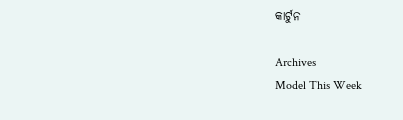କାର୍ଟୁନ

Archives
Model This Week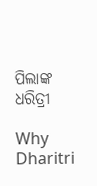ପିଲାଙ୍କ ଧରିତ୍ରୀ

Why Dharitri